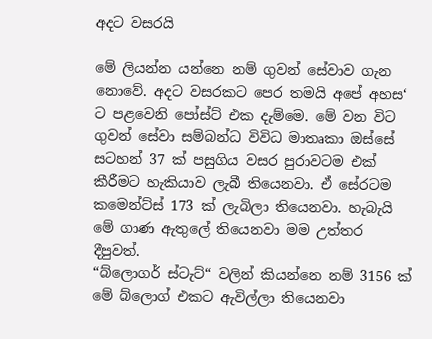අදට වසරයි

මේ ලියන්න යන්නෙ නම් ගුවන් සේවාව ගැන නොවේ. අදට වසරකට පෙර තමයි අපේ අහස‘ ට පළවෙනි පෝස්ට් එක දැම්මෙ. මේ වන විට ගුවන් සේවා සම්බන්ධ විවිධ මාතෘකා ඔස්සේ සටහන් 37 ක් පසුගිය වසර පුරාවටම එක් කීරීමට හැකියාව ලැබී තියෙනවා. ඒ සේරටම කමෙන්ට්ස් 173 ක් ලැබිලා තියෙනවා. හැබැයි මේ ගාණ ඇතුලේ තියෙනවා මම උත්තර දීපුවත්.
“බ්ලොගර් ස්ටැට්“ වලින් කියන්නෙ නම් 3156 ක් මේ බ්ලොග් එකට ඇවිල්ලා තියෙනවා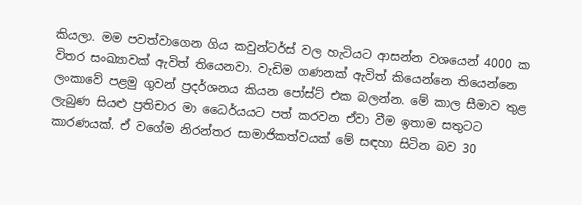කියලා. මම පවත්වාගෙන ගිය කවුන්ටර්ස් වල හැටියට ආසන්න වශයෙන් 4000 ක විතර සංඛ්‍යාවක් ඇවිත් තියෙනවා. වැඩිම ගණනක් ඇවිත් කියෙන්නෙ තියෙන්නෙ ලංකාවේ පළමු ගුවන් ප්‍රදර්ශනය කියන පෝස්ට් එක බලන්න. මේ කාල සීමාව තුළ ලැබුණ සියළු ප්‍රතිචාර මා ධෛර්යයට පත් කරවන ඒවා වීම ඉතාම සතුටට කාරණයක්. ඒ වගේම නිරන්තර සාමාජිකත්වයක් මේ සඳහා සිටින බව 30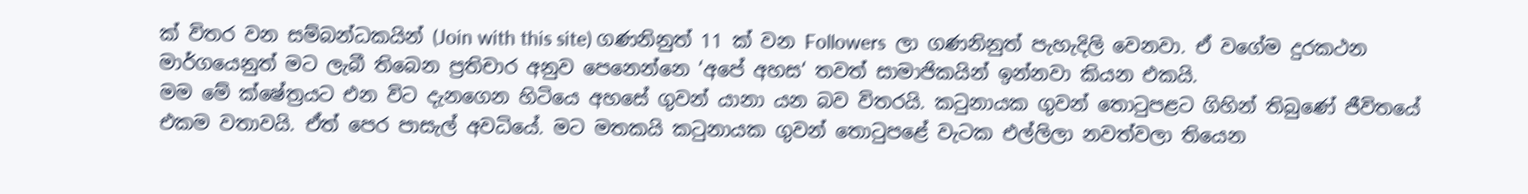ක් විතර වන සම්බන්ධකයින් (Join with this site) ගණනිනුත් 11 ක් වන Followers  ලා ගණනිනුත් පැහැදිලි වෙනවා. ඒ වගේම දුරකථන මාර්ගයෙනුත් මට ලැබී තිබෙන ප්‍රතිචාර අනුව පෙනෙන්නෙ ‘අපේ අහස‘ තවත් සාමාජිකයින් ඉන්නවා කියන එකයි.
මම මේ ක්ෂේත්‍රයට එන විට දැනගෙන හිටියෙ අහසේ ගුවන් යානා යන බව විතරයි. කටුනායක ගුවන් තොටුපළට ගිහින් තිබුණේ ජීවිතයේ එකම වතාවයි. ඒත් පෙර පාසැල් අවධියේ. මට මතකයි කටුනායක ගුවන් තොටුපළේ වැටක එල්ලිලා නවත්වලා තියෙන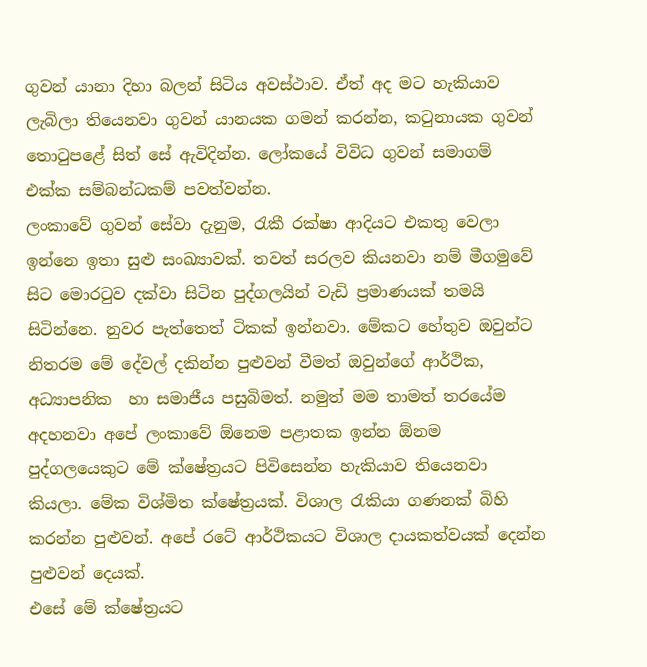ගුවන් යානා දිහා බලන් සිටිය අවස්ථාව. ඒත් අද මට හැකියාව ලැබිලා තියෙනවා ගුවන් යානයක ගමන් කරන්න, කටුනායක ගුවන් තොටුපළේ සිත් සේ ඇවිදින්න. ලෝකයේ විවිධ ගුවන් සමාගම් එක්ක සම්බන්ධකම් පවත්වන්න.
ලංකාවේ ගුවන් සේවා දැනුම, රැකී රක්ෂා ආදියට එකතු වෙලා ඉන්නෙ ඉතා සුළු සංඛ්‍යාවක්. තවත් සරලව කියනවා නම් මීගමුවේ සිට මොරටුව දක්වා සිටින පුද්ගලයින් වැඩි ප්‍රමාණයක් තමයි සිටින්නෙ. නුවර පැත්තෙත් ටිකක් ඉන්නවා. මේකට හේතුව ඔවුන්ට නිතරම මේ දේවල් දකින්න පුළුවන් වීමත් ඔවුන්ගේ ආර්ථික, අධ්‍යාපනික  හා සමාජීය පසුබිමත්. නමුත් මම තාමත් තරයේම අදහනවා අපේ ලංකාවේ ඕනෙම පළාතක ඉන්න ඕනම පුද්ගලයෙකුට මේ ක්ෂේත්‍රයට පිවිසෙන්න හැකියාව තියෙනවා කියලා. මේක විශ්මිත ක්ෂේත්‍රයක්. විශාල රැකියා ගණනක් බිහි කරන්න පුළුවන්. අපේ රටේ ආර්ථිකයට විශාල දායකත්වයක් දෙන්න පුළුවන් දෙයක්.
එසේ මේ ක්ෂේත්‍රයට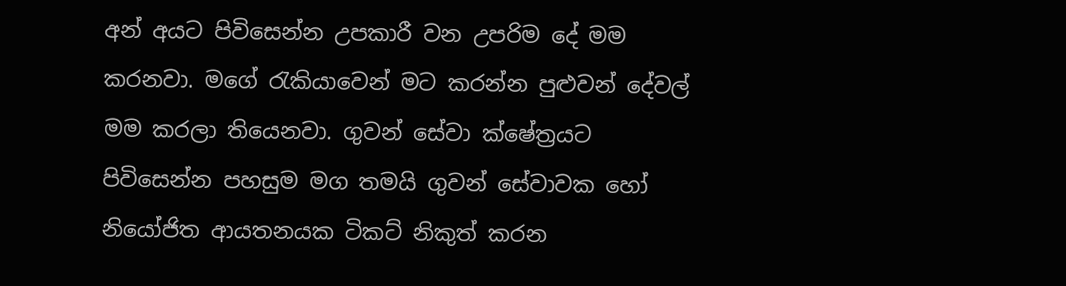අන් අයට පිවිසෙන්න උපකාරී වන උපරිම දේ මම කරනවා. මගේ රැකියාවෙන් මට කරන්න පුළුවන් දේවල් මම කරලා තියෙනවා. ගුවන් සේවා ක්ෂේත්‍රයට පිවිසෙන්න පහසුම මග තමයි ගුවන් සේවාවක හෝ නියෝජිත ආයතනයක ටිකට් නිකුත් කරන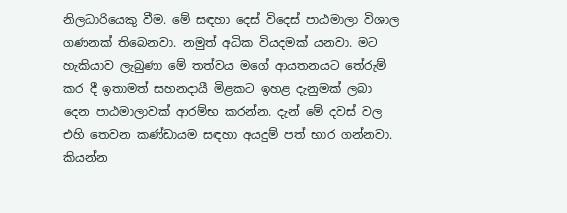නිලධාරියෙකු වීම. මේ සඳහා දෙස් විදෙස් පාඨමාලා විශාල ගණනක් තිබෙනවා. නමුත් අධික වියදමක් යනවා. මට හැකියාව ලැබුණා මේ තත්වය මගේ ආයතනයට තේරුම් කර දී ඉතාමත් සහනදායී මිළකට ඉහළ දැනුමක් ලබා දෙන පාඨමාලාවක් ආරම්භ කරන්න. දැන් මේ දවස් වල එහි තෙවන කණ්ඩායම සඳහා අයදුම් පත් භාර ගන්නවා. කියන්න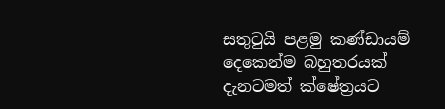සතුටුයි පළමු කණ්ඩායම් දෙකෙන්ම බහුතරයක් දැනටමත් ක්ෂේත්‍රයට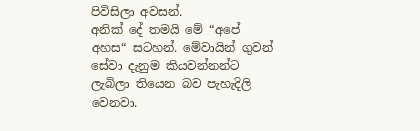පිවිසිලා අවසන්.
අනික් දේ තමයි මේ “අපේ අහස“ සටහන්. මේවායින් ගුවන් සේවා දැනුම කියවන්නන්ට ලැබිලා තියෙන බව පැහැදිලි වෙනවා.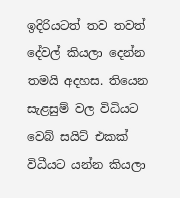ඉදිරියටත් තව තවත් දේවල් කියලා දෙන්න තමයි අදහස. තියෙන සැළසුම් වල විධියට වෙබ් සයිට් එකක් විධීයට යන්න කියලා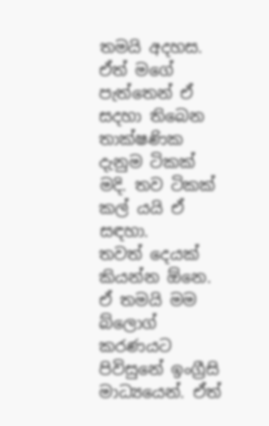තමයි අදහස. ඒත් මගේ පැත්තෙන් ඒ සදහා තිබෙන තාක්ෂණික දැනුම ටිකක් මදි. තව ටිකක් කල් යයි ඒ සඳහා.
තවත් දෙයක් කියන්න ඕනෙ. ඒ තමයි මම බ්ලොග් කරණයට පිවිසුනේ ඉංග්‍රීසි මාධ්‍යයෙන්. ඒත්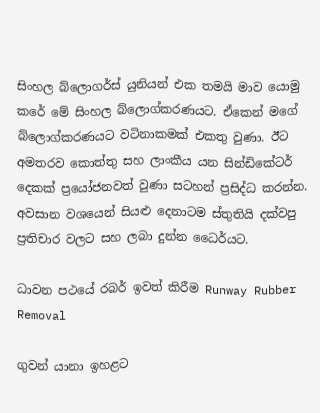සිංහල බ්ලොගර්ස් යුනියන් එක තමයි මාව යොමු කරේ මේ සිංහල බ්ලොග්කරණයට. ඒකෙන් මගේ බ්ලොග්කරණයට වටිනාකමක් එකතු වුණා. ඊට අමතරව කොත්තු සහ ලාංකීය යන සින්ඩිකේටර් දෙකක් ප්‍රයෝජනවත් වුණා සටහන් ප්‍රසිද්ධ කරන්න.
අවසාන වශයෙන් සියළු දෙනාටම ස්තුතියි දක්වපු ප්‍රතිචාර වලට සහ ලබා දුන්න ධෛර්යට.

ධාවන පථයේ රබර් ඉවත් කිරීම Runway Rubber Removal

ගුවන් යානා ඉහළට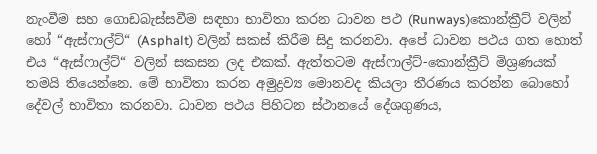නැංවීම සහ ගොඩබැස්සවීම සඳහා භාවිතා කරන ධාවන පථ (Runways)කොන්ක්‍රීට් වලින් හෝ “ඇස්ෆාල්ට්“ (Asphalt) වලින් සකස් කිරීම සිදු කරනවා. අපේ ධාවන පථය ගත හොත් එය “ඇස්ෆාල්ට්“ වලින් සකසන ලද එකක්. ඇත්තටම ඇස්ෆාල්ට්-කොන්ක්‍රීට් මිශ්‍රණයක් තමයි තියෙන්නෙ. මේ භාවිතා කරන අමුද්‍රව්‍ය මොනවද කියලා තීරණය කරන්න බොහෝ දේවල් භාවිතා කරනවා. ධාවන පථය පිහිටන ස්ථානයේ දේශගුණය,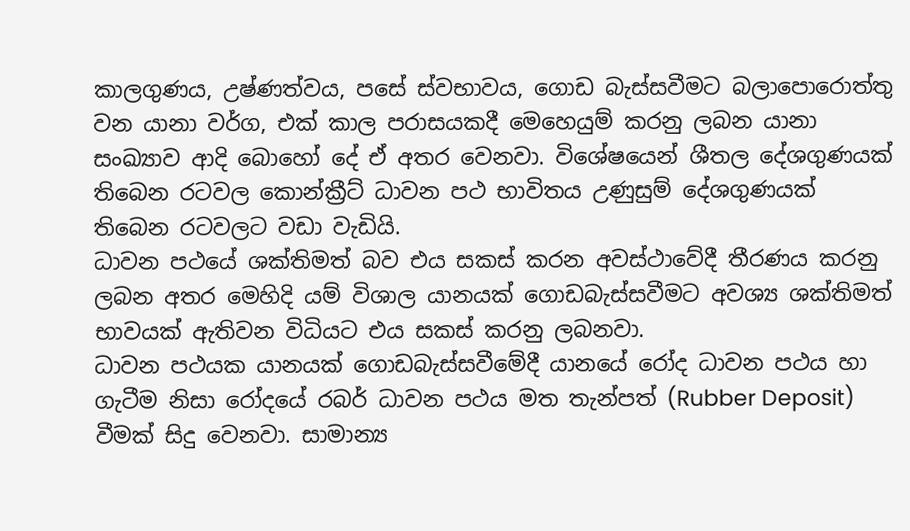කාලගුණය, උෂ්ණත්වය, පසේ ස්වභාවය, ගොඩ බැස්සවීමට බලාපොරොත්තු වන යානා වර්ග, එක් කාල පරාසයකදී මෙහෙයුම් කරනු ලබන යානා සංඛ්‍යාව ආදි බොහෝ දේ ඒ අතර වෙනවා. විශේෂයෙන් ශීතල දේශගුණයක් තිබෙන රටවල කොන්ක්‍රීට් ධාවන පථ භාවිතය උණුසුම් දේශගුණයක් තිබෙන රටවලට වඩා වැඩියි.
ධාවන පථයේ ශක්තිමත් බව එය සකස් කරන අවස්ථාවේදී තීරණය කරනු ලබන අතර මෙහිදි යම් විශාල යානයක් ගොඩබැස්සවීමට අවශ්‍ය ශක්තිමත් භාවයක් ඇතිවන විධියට එය සකස් කරනු ලබනවා.
ධාවන පථයක යානයක් ගොඩබැස්සවීමේදී යානයේ රෝද ධාවන පථය හා ගැටීම නිසා රෝදයේ රබර් ධාවන පථය මත තැන්පත් (Rubber Deposit) වීමක් සිදු වෙනවා. සාමාන්‍ය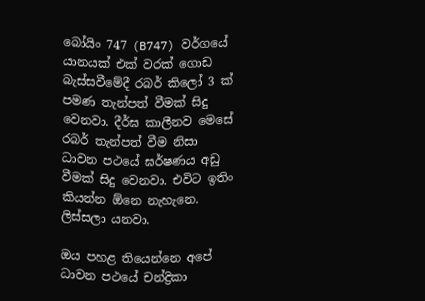බෝයිං 747 (B747) වර්ගයේ යානයක් එක් වරක් ගොඩ බැස්සවීමේදී රබර් කිලෝ 3 ක් පමණ තැන්පත් වීමක් සිදු වෙනවා. දීර්ඝ කාලීනව මෙසේ රබර් තැන්පත් වීම නිසා ධාවන පථයේ ඝර්ෂණය අඩු වීමක් සිදු වෙනවා. එවිට ඉතිං කියන්න ඕනෙ නැහැනෙ. ලිස්සලා යනවා.

ඔය පහළ තියෙන්නෙ අපේ ධාවන පථයේ චන්ද්‍රිකා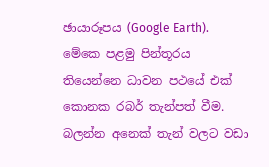ඡායාරූපය (Google Earth). මේකෙ පළමු පින්තූරය තියෙන්නෙ ධාවන පථයේ එක් කොනක රබර් තැන්පත් වීම. බලන්න අනෙක් තැන් වලට වඩා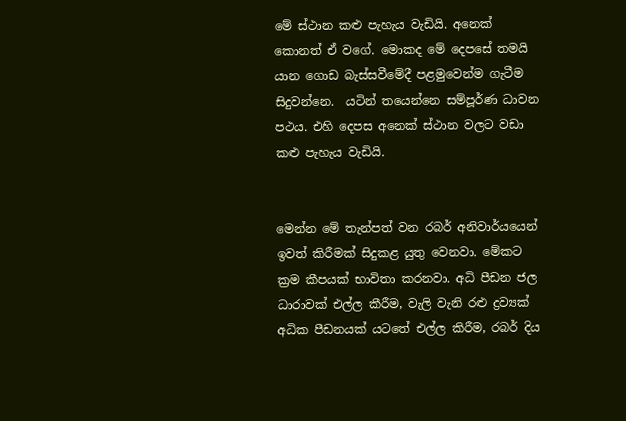මේ ස්ථාන කළු පැහැය වැඩියි. අනෙක් කොනත් ඒ වගේ. මොකද මේ දෙපසේ තමයි යාන ගොඩ බැස්සවීමේදී පළමුවෙන්ම ගැටීම සිදුවන්නෙ.  යටින් තයෙන්නෙ සම්පූර්ණ ධාවන පථය. එහි දෙපස අනෙක් ස්ථාන වලට වඩා කළු පැහැය වැඩියි.


මෙන්න මේ තැන්පත් වන රබර් අනිවාර්යයෙන් ඉවත් කිරීමක් සිදුකළ යුතු වෙනවා. මේකට ක්‍රම කීපයක් භාවිතා කරනවා. අධි පීඩන ජල ධාරාවක් එල්ල කීරීම, වැලි වැනි රළු ද්‍රව්‍යක් අධික පීඩනයක් යටතේ එල්ල කිරීම, රබර් දිය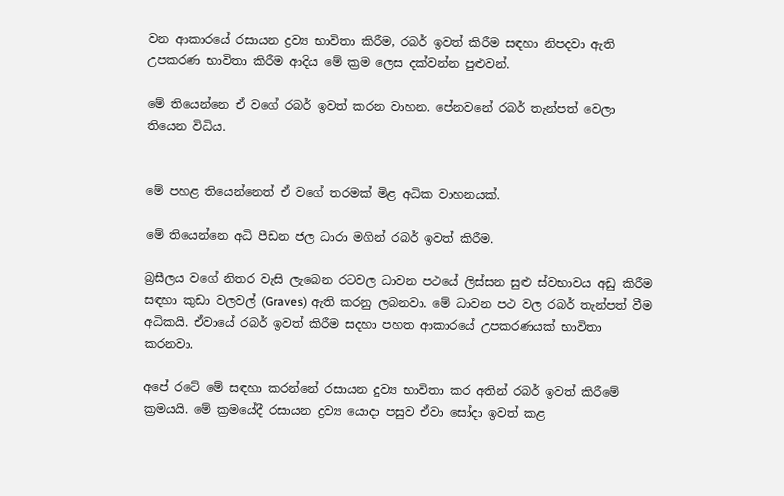වන ආකාරයේ රසායන ද්‍රව්‍ය භාවිතා කිරීම, රබර් ඉවත් කිරීම සඳහා නිපදවා ඇති උපකරණ භාවිතා කිරීම ආදිය මේ ක්‍රම ලෙස දක්වන්න පුළුවන්.

මේ තියෙන්නෙ ඒ වගේ රබර් ඉවත් කරන වාහන. පේනවනේ රබර් තැන්පත් වෙලා තියෙන විධිය.


මේ පහළ තියෙන්නෙත් ඒ වගේ තරමක් මිළ අධික වාහනයක්.

මේ තියෙන්නෙ අධි පීඩන ජල ධාරා මගින් රබර් ඉවත් කිරීම.

බ්‍රසීලය වගේ නිතර වැසි ලැබෙන රටවල ධාවන පථයේ ලිස්සන සුළු ස්වභාවය අඩු කිරීම සඳහා කුඩා වලවල් (Graves) ඇති කරනු ලබනවා. මේ ධාවන පථ වල රබර් තැන්පත් වීම අධිකයි. ඒවායේ රබර් ඉවත් කිරීම සදහා පහත ආකාරයේ උපකරණයක් භාවිතා කරනවා.

අපේ රටේ මේ සඳහා කරන්නේ රසායන දුව්‍ය භාවිතා කර අතින් රබර් ඉවත් කිරීමේ ක්‍රමයයි. මේ ක්‍රමයේදී රසායන ද්‍රව්‍ය යොදා පසුව ඒවා සෝදා ඉවත් කළ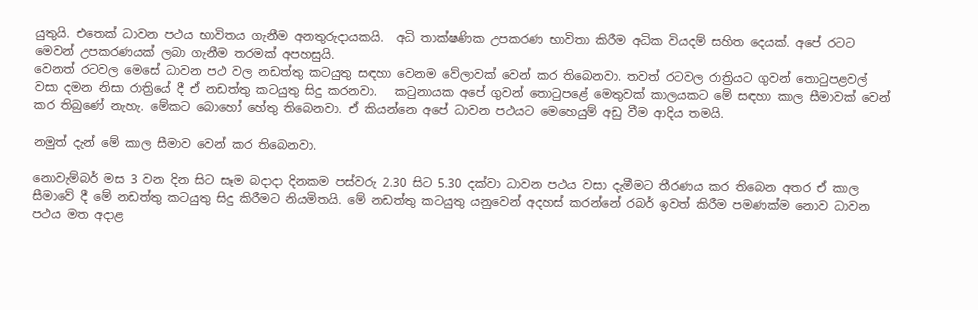යුතුයි. එතෙක් ධාවන පථය භාවිතය ගැනීම අනතුරුදායකයි.  අධි තාක්ෂණික උපකරණ භාවිතා කිරීම අධික වියදම් සහිත දෙයක්. අපේ රටට මෙවන් උපකරණයක් ලබා ගැනීම තරමක් අපහසුයි.
වෙනත් රටවල මෙසේ ධාවන පථ වල නඩත්තු කටයුතු සඳහා වෙනම වේලාවක් වෙන් කර තිබෙනවා. තවත් රටවල රාත්‍රියට ගුවන් තොටුපළවල් වසා දමන නිසා රාත්‍රියේ දී ඒ නඩත්තු කටයුතු සිදු කරනවා.   කටුනායක අපේ ගුවන් තොටුපළේ මෙතුවක් කාලයකට මේ සඳහා කාල සීමාවක් වෙන් කර තිබුණේ නැහැ. මේකට බොහෝ හේතු තිබෙනවා. ඒ කියන්නෙ අපේ ධාවන පථයට මෙහෙයුම් අඩු වීම ආදිය තමයි.

නමුත් දැන් මේ කාල සීමාව වෙන් කර තිබෙනවා.

නොවැම්බර් මස 3 වන දින සිට සෑම බදාදා දිනකම පස්වරු 2.30 සිට 5.30 දක්වා ධාවන පථය වසා දැමීමට තීරණය කර තිබෙන අතර ඒ කාල සීමාවේ දී මේ නඩත්තු කටයුතු සිදු කිරීමට නියමිතයි. මේ නඩත්තු කටයුතු යනුවෙන් අදහස් කරන්නේ රබර් ඉවත් කිරීම පමණක්ම නොව ධාවන පථය මත අදාළ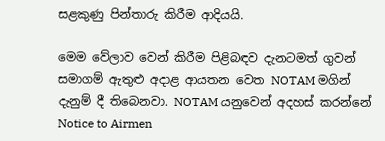සළකුණු පින්තාරු කිරීම ආදියයි.

මෙම වේලාව වෙන් කිරීම පිළිබඳව දැනටමත් ගුවන් සමාගම් ඇතුළු අදාළ ආයතන වෙත NOTAM මගින් දැනුම් දී තිබෙනවා. NOTAM යනුවෙන් අදහස් කරන්නේ Notice to Airmen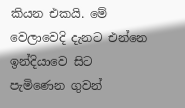කියන එකයි. මේ වෙලාවෙදි දැනට එන්නෙ ඉන්දියාවෙ සිට පැමිණෙන ගුවන්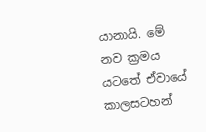යානායි. මේ නව ක්‍රමය යටතේ ඒවායේ කාලසටහන්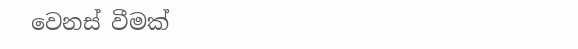වෙනස් වීමක්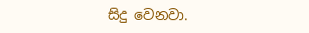සිදු වෙනවා.